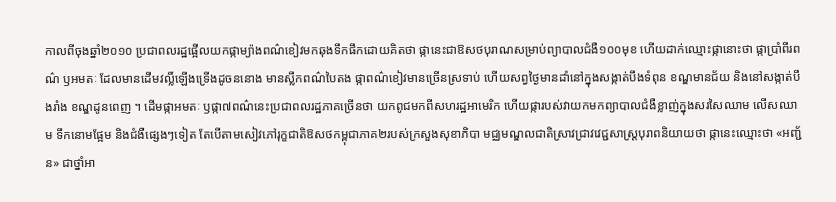កាលពីចុងឆ្នាំ២០១០ ប្រជាពលរដ្ឋផ្អើលយកផ្កាម្យ៉ាងពណ៌ខៀវមកឆុងទឹកផឹកដោយគិតថា ផ្កានេះជាឱសថបុរាណសម្រាប់ព្យាបាលជំងឺ១០០មុខ ហើយដាក់ឈ្មោះផ្កានោះថា ផ្កាប្រាំពីរពណ៌ ឫអមតៈ ដែលមានដើមវល្លិ៍ឡើងទ្រើងដូចននោង មានស្លឹកពណ៌បៃតង ផ្កាពណ៌ខៀវមានច្រើនស្រទាប់ ហើយសព្វថ្ងៃមានដាំនៅក្នុងសង្កាត់បឹងទំពុន ខណ្ឌមានជ័យ និងនៅសង្កាត់បឹងរាំង ខណ្ឌដូនពេញ ។ ដើមផ្កាអមតៈ ឫផ្កា៧ពណ៌នេះប្រជាពលរដ្ឋភាគច្រើនថា យកពូជមកពីសហរដ្ឋអាមេរិក ហើយផ្ការបស់វាយកមកព្យាបាលជំងឺខ្លាញ់ក្នុងសរសៃឈាម លើសឈាម ទឹកនោមផ្អែម និងជំងឺផ្សេងៗទៀត តែបើតាមសៀវភៅរុក្ខជាតិឱសថកម្ពុជាភាគ២របស់ក្រសួងសុខាភិបា មជ្ឈមណ្ឌលជាតិស្រាវជ្រាវវេជ្ជសាស្ដ្របុរាពនិយាយថា ផ្កានេះឈ្មោះថា «អញ្ជ័ន» ជាថ្នាំអា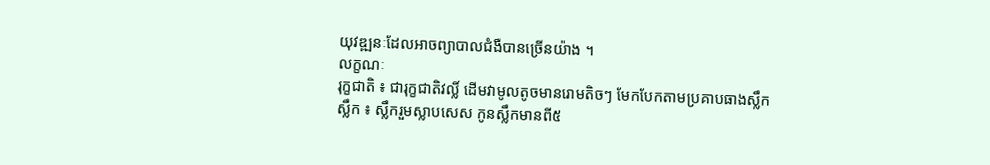យុវឌ្ឍនៈដែលអាចព្យាបាលជំងឺបានច្រើនយ៉ាង ។
លក្ខណៈ
រុក្ខជាតិ ៖ ជារុក្ខជាតិវល្លិ៍ ដើមវាមូលតូចមានរោមតិចៗ មែកបែកតាមប្រគាបធាងស្លឹក
ស្លឹក ៖ ស្លឹករួមស្លាបសេស កូនស្លឹកមានពី៥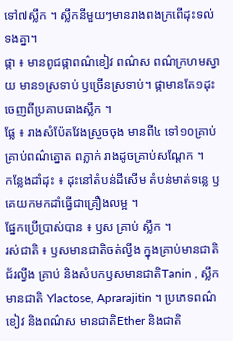ទៅ៧ស្លឹក ។ ស្លឹកនីមួយៗមានរាងពងក្រពើដុះទល់ទងគ្នា។
ផ្កា ៖ មានពូជផ្កាពណ៌ខៀវ ពណ៌ស ពណ៌ក្រហមស្វាយ មាន១ស្រទាប់ ឫច្រើនស្រទាប់។ ផ្កាមានតែ១ដុះចេញពីប្រគាបធាងស្លឹក ។
ផ្លែ ៖ រាងសំប៉ែតវែងស្រួចចុង មានពី៤ ទៅ១០គ្រាប់ គ្រាប់ពណ៌ត្នោត ពភ្លាក់ រាងដូចគ្រាប់សណ្ដែក ។
កន្លែងដាំដុះ ៖ ដុះនៅតំបន់ដីសើម តំបន់មាត់ទន្លេ ឫគេយកមកដាំធ្វើជាគ្រឿងលម្អ ។
ផ្នែកប្រើប្រាស់បាន ៖ ឫស គ្រាប់ ស្លឹក ។
រស់ជាតិ ៖ ឫសមានជាតិចត់ល្វីង ក្នុងគ្រាប់មានជាតិជ័រល្វីង គ្រាប់ និងសំបកឫសមានជាតិTanin , ស្លឹកមានជាតិ Ylactose, Aprarajitin ។ ប្រភេទពណ៌ខៀវ និងពណ៌ស មានជាតិEther និងជាតិ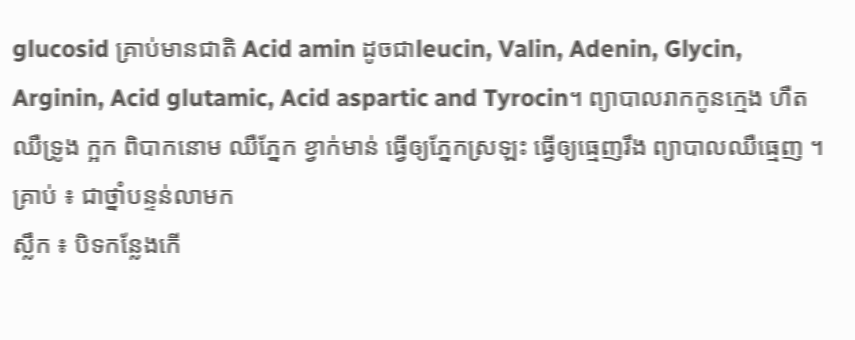glucosid គ្រាប់មានជាតិ Acid amin ដូចជាleucin, Valin, Adenin, Glycin, Arginin, Acid glutamic, Acid aspartic and Tyrocin។ ព្យាបាលរាកកូនក្មេង ហឺត ឈឺទ្រូង ក្អក ពិបាកនោម ឈឺភ្នែក ខ្វាក់មាន់ ធ្វើឲ្យភ្នែកស្រឡះ ធ្វើឲ្យធ្មេញរឹង ព្យាបាលឈឺធ្មេញ ។
គ្រាប់ ៖ ជាថ្នាំបន្ទន់លាមក
ស្លឹក ៖ បិទកន្លែងកើ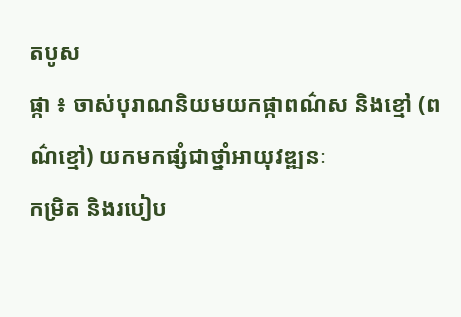តបូស
ផ្កា ៖ ចាស់បុរាណនិយមយកផ្កាពណ៌ស និងខ្មៅ (ពណ៌ខ្មៅ) យកមកផ្សំជាថ្នាំអាយុវឌ្ឍនៈ
កម្រិត និងរបៀប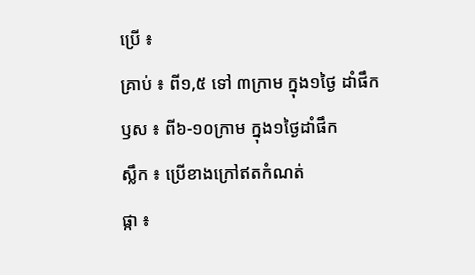ប្រើ ៖
គ្រាប់ ៖ ពី១,៥ ទៅ ៣ក្រាម ក្នុង១ថ្ងៃ ដាំផឹក
ឫស ៖ ពី៦-១០ក្រាម ក្នុង១ថ្ងៃដាំផឹក
ស្លឹក ៖ ប្រើខាងក្រៅឥតកំណត់
ផ្កា ៖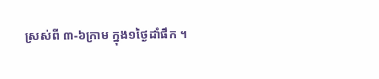ស្រស់ពី ៣-៦ក្រាម ក្នុង១ថ្ងៃដាំផឹក ។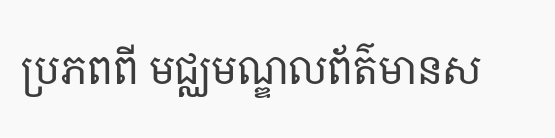ប្រភពពី មជ្ឈមណ្ឌលព័ត៌មានស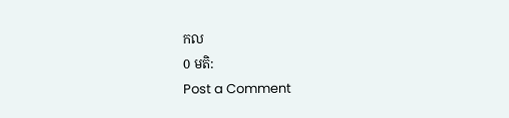កល
0 មតិ:
Post a Comment